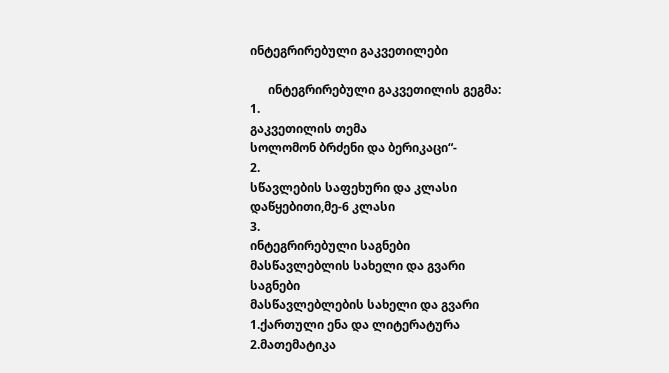ინტეგრირებული გაკვეთილები

      ინტეგრირებული გაკვეთილის გეგმა:
1.
გაკვეთილის თემა
სოლომონ ბრძენი და ბერიკაცი“-
2.
სწავლების საფეხური და კლასი
დაწყებითი,მე-6 კლასი
3.
ინტეგრირებული საგნები
მასწავლებლის სახელი და გვარი
საგნები
მასწავლებლების სახელი და გვარი
1.ქართული ენა და ლიტერატურა
2.მათემატიკა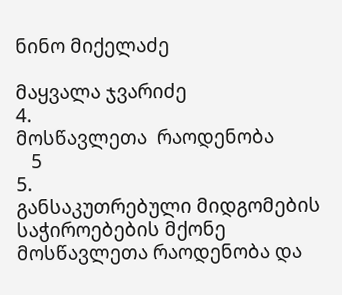ნინო მიქელაძე

მაყვალა ჯვარიძე
4.
მოსწავლეთა  რაოდენობა
   5
5.
განსაკუთრებული მიდგომების საჭიროებების მქონე მოსწავლეთა რაოდენობა და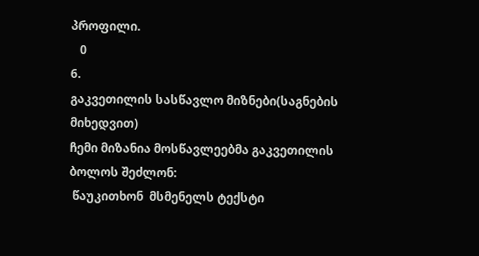პროფილი.
   0
6.
გაკვეთილის სასწავლო მიზნები(საგნების მიხედვით)
ჩემი მიზანია მოსწავლეებმა გაკვეთილის ბოლოს შეძლონ:
 წაუკითხონ  მსმენელს ტექსტი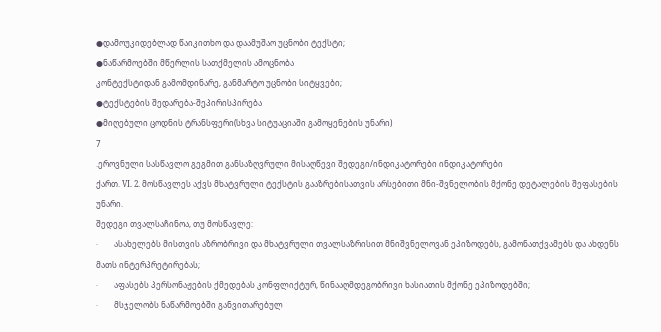●დამოუკიდებლად წაიკითხო და დაამუშაო უცნობი ტექსტი;
●ნაწარმოებში მწერლის სათქმელის ამოცნობა
კონტექსტიდან გამომდინარე, განმარტო უცნობი სიტყვები;
●ტექსტების შედარება-შეპირისპირება
●მიღებული ცოდნის ტრანსფერი(სხვა სიტუაციაში გამოყენების უნარი)
7
.ეროვნული სასწავლო გეგმით განსაზღვრული მისაღწევი შედეგი/ინდიკატორები ინდიკატორები
ქართ. VI. 2. მოსწავლეს აქვს მხატვრული ტექსტის გააზრებისათვის არსებითი მნი-შვნელობის მქონე დეტალების შეფასების უნარი.
შედეგი თვალსაჩინოა, თუ მოსწავლე:
·        ასახელებს მისთვის აზრობრივი და მხატვრული თვალსაზრისით მნიშვნელოვან ეპიზოდებს, გამონათქვამებს და ახდენს მათს ინტერპრეტირებას;
·        აფასებს პერსონაჟების ქმედებას კონფლიქტურ, წინააღმდეგობრივი ხასიათის მქონე ეპიზოდებში;
·        მსჯელობს ნაწარმოებში განვითარებულ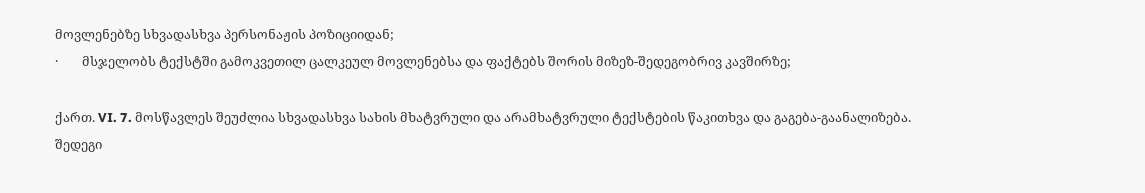მოვლენებზე სხვადასხვა პერსონაჟის პოზიციიდან;
·        მსჯელობს ტექსტში გამოკვეთილ ცალკეულ მოვლენებსა და ფაქტებს შორის მიზეზ-შედეგობრივ კავშირზე;

ქართ. VI. 7. მოსწავლეს შეუძლია სხვადასხვა სახის მხატვრული და არამხატვრული ტექსტების წაკითხვა და გაგება-გაანალიზება.
შედეგი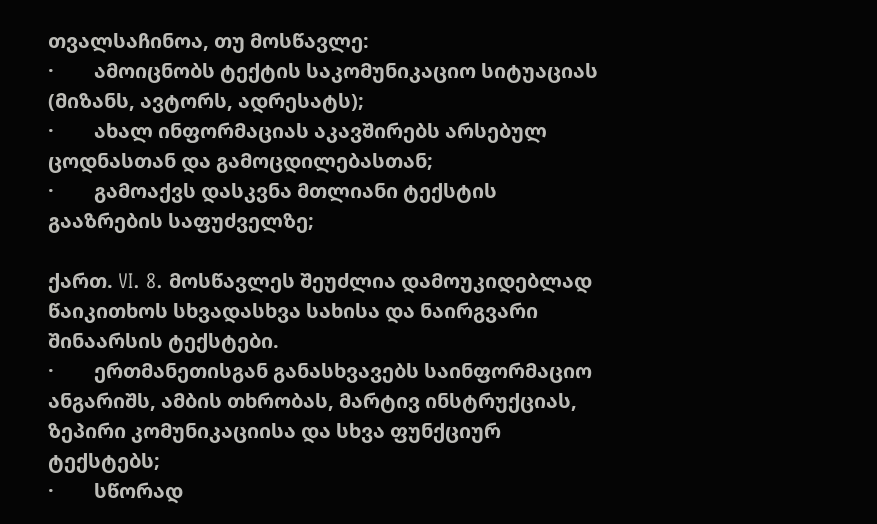თვალსაჩინოა, თუ მოსწავლე:
·        ამოიცნობს ტექტის საკომუნიკაციო სიტუაციას (მიზანს, ავტორს, ადრესატს);
·        ახალ ინფორმაციას აკავშირებს არსებულ ცოდნასთან და გამოცდილებასთან;
·        გამოაქვს დასკვნა მთლიანი ტექსტის გააზრების საფუძველზე;

ქართ. VI. 8. მოსწავლეს შეუძლია დამოუკიდებლად წაიკითხოს სხვადასხვა სახისა და ნაირგვარი შინაარსის ტექსტები.
·        ერთმანეთისგან განასხვავებს საინფორმაციო ანგარიშს, ამბის თხრობას, მარტივ ინსტრუქციას, ზეპირი კომუნიკაციისა და სხვა ფუნქციურ ტექსტებს;
·        სწორად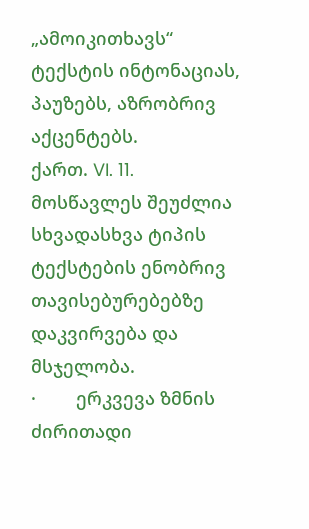„ამოიკითხავს“ ტექსტის ინტონაციას, პაუზებს, აზრობრივ აქცენტებს.
ქართ. VI. 11. მოსწავლეს შეუძლია სხვადასხვა ტიპის ტექსტების ენობრივ თავისებურებებზე დაკვირვება და მსჯელობა.
·        ერკვევა ზმნის ძირითადი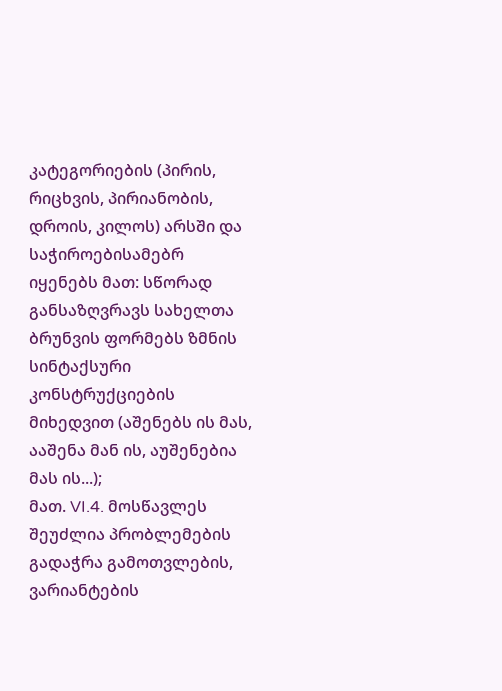კატეგორიების (პირის, რიცხვის, პირიანობის, დროის, კილოს) არსში და საჭიროებისამებრ იყენებს მათ: სწორად განსაზღვრავს სახელთა ბრუნვის ფორმებს ზმნის სინტაქსური კონსტრუქციების მიხედვით (აშენებს ის მას, ააშენა მან ის, აუშენებია მას ის...);
მათ. VI.4. მოსწავლეს შეუძლია პრობლემების გადაჭრა გამოთვლების,     ვარიანტების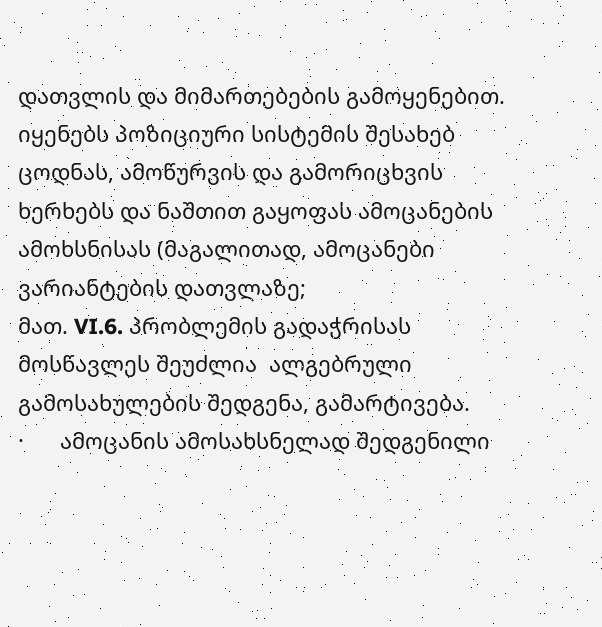დათვლის და მიმართებების გამოყენებით.
იყენებს პოზიციური სისტემის შესახებ ცოდნას, ამოწურვის და გამორიცხვის ხერხებს და ნაშთით გაყოფას ამოცანების ამოხსნისას (მაგალითად, ამოცანები ვარიანტების დათვლაზე;
მათ. VI.6. პრობლემის გადაჭრისას მოსწავლეს შეუძლია  ალგებრული გამოსახულების შედგენა, გამარტივება.
·      ამოცანის ამოსახსნელად შედგენილი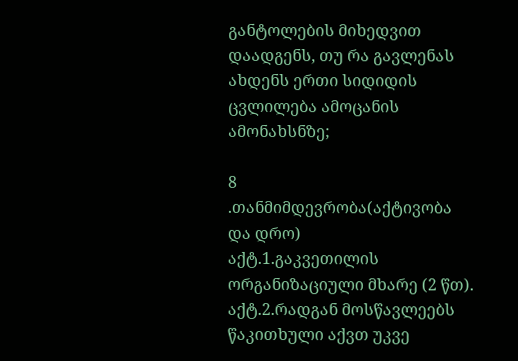განტოლების მიხედვით დაადგენს, თუ რა გავლენას ახდენს ერთი სიდიდის ცვლილება ამოცანის ამონახსნზე;

8
.თანმიმდევრობა(აქტივობა და დრო)
აქტ.1.გაკვეთილის ორგანიზაციული მხარე (2 წთ).
აქტ.2.რადგან მოსწავლეებს წაკითხული აქვთ უკვე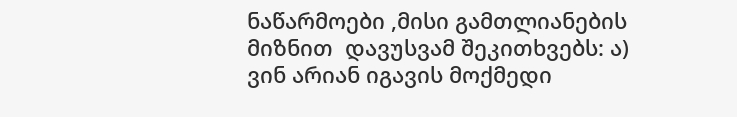ნაწარმოები ,მისი გამთლიანების მიზნით  დავუსვამ შეკითხვებს: ა) ვინ არიან იგავის მოქმედი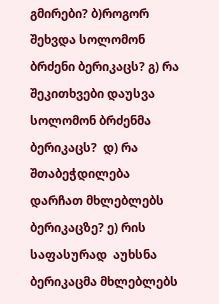გმირები? ბ)როგორ შეხვდა სოლომონ ბრძენი ბერიკაცს? გ) რა შეკითხვები დაუსვა სოლომონ ბრძენმა ბერიკაცს?  დ) რა შთაბეჭდილება დარჩათ მხლებლებს ბერიკაცზე? ე) რის საფასურად  აუხსნა ბერიკაცმა მხლებლებს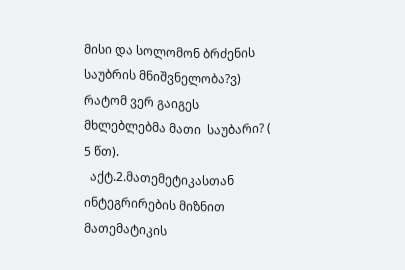მისი და სოლომონ ბრძენის საუბრის მნიშვნელობა?ვ) რატომ ვერ გაიგეს მხლებლებმა მათი  საუბარი? ( 5 წთ).
  აქტ.2.მათემეტიკასთან ინტეგრირების მიზნით მათემატიკის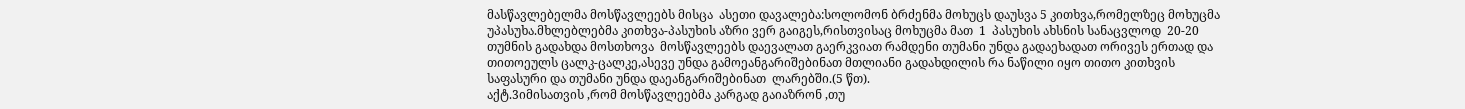მასწავლებელმა მოსწავლეებს მისცა  ასეთი დავალება:სოლომონ ბრძენმა მოხუცს დაუსვა 5 კითხვა,რომელზეც მოხუცმა უპასუხა.მხლებლებმა კითხვა-პასუხის აზრი ვერ გაიგეს,რისთვისაც მოხუცმა მათ  1  პასუხის ახსნის სანაცვლოდ  20-20 თუმნის გადახდა მოსთხოვა  მოსწავლეებს დაევალათ გაერკვიათ რამდენი თუმანი უნდა გადაეხადათ ორივეს ერთად და  თითოეულს ცალკ-ცალკე,ასევე უნდა გამოეანგარიშებინათ მთლიანი გადახდილის რა ნაწილი იყო თითო კითხვის საფასური და თუმანი უნდა დაეანგარიშებინათ  ლარებში.(5 წთ).
აქტ.3იმისათვის ,რომ მოსწავლეებმა კარგად გაიაზრონ ,თუ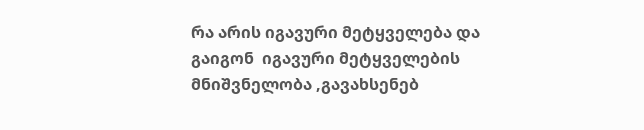რა არის იგავური მეტყველება და გაიგონ  იგავური მეტყველების მნიშვნელობა ,გავახსენებ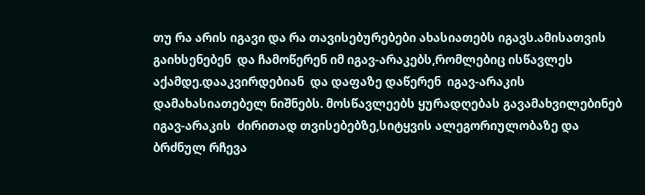თუ რა არის იგავი და რა თავისებურებები ახასიათებს იგავს.ამისათვის გაიხსენებენ  და ჩამოწერენ იმ იგავ-არაკებს,რომლებიც ისწავლეს აქამდე.დააკვირდებიან  და დაფაზე დაწერენ  იგავ-არაკის დამახასიათებელ ნიშნებს. მოსწავლეებს ყურადღებას გავამახვილებინებ იგავ-არაკის  ძირითად თვისებებზე,სიტყვის ალეგორიულობაზე და ბრძნულ რჩევა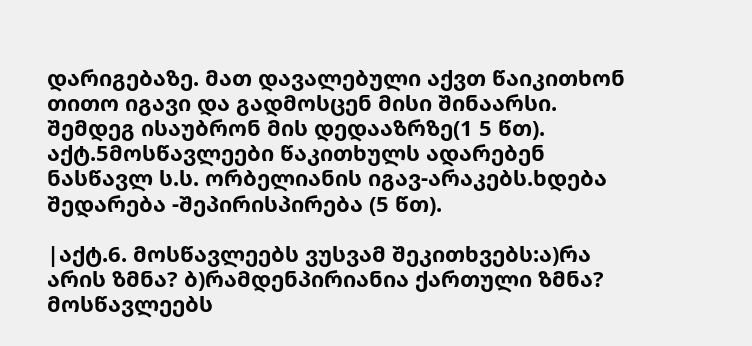დარიგებაზე. მათ დავალებული აქვთ წაიკითხონ თითო იგავი და გადმოსცენ მისი შინაარსი. შემდეგ ისაუბრონ მის დედააზრზე(1 5 წთ).
აქტ.5მოსწავლეები წაკითხულს ადარებენ ნასწავლ ს.ს. ორბელიანის იგავ-არაკებს.ხდება შედარება -შეპირისპირება (5 წთ).

|აქტ.6. მოსწავლეებს ვუსვამ შეკითხვებს:ა)რა არის ზმნა? ბ)რამდენპირიანია ქართული ზმნა?
მოსწავლეებს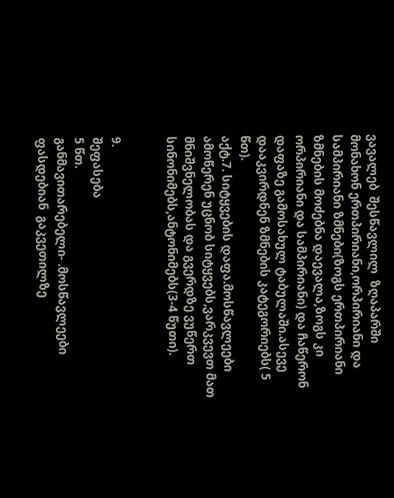ვავალებ  შესწავლილ  ზღაპარში მონახონ ერთპირიანი,ორპირიანი და  სამპირიანი ზმნები(ზოგს ერთპირიანი ზმნების მოძებნა დაევალა,ზოგს კი ორპირიანი და სამპირიანი) და ჩაწერონ დაფაზე გამოსახულ ტაბულაში.ასევე დააკვირდნენ ზმნების კატეგორიებს( 5 წთ).
აქტ.7. სიტყვების დაფა.მოსწავლეები ამოწერენ უცნობ სიტყვებს,ვარკვევთ მათ მნიშვნელობას და გვერდზე ვუწერთ სინონიმებს,ანტონიმებს(3-4 წუთი).


9.
შეფასება
5 წთ.
განმავითარებელი- .მოსწავლეები ფასდებიან  გაკვეთილზე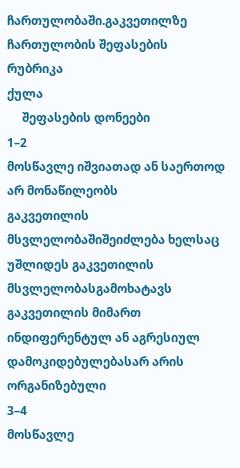ჩართულობაში.გაკვეთილზე ჩართულობის შეფასების
რუბრიკა
ქულა
     შეფასების დონეები
1–2
მოსწავლე იშვიათად ან საერთოდ არ მონაწილეობს
გაკვეთილის მსვლელობაშიშეიძლება ხელსაც
უშლიდეს გაკვეთილის მსვლელობასგამოხატავს
გაკვეთილის მიმართ ინდიფერენტულ ან აგრესიულ
დამოკიდებულებასარ არის ორგანიზებული
3–4
მოსწავლე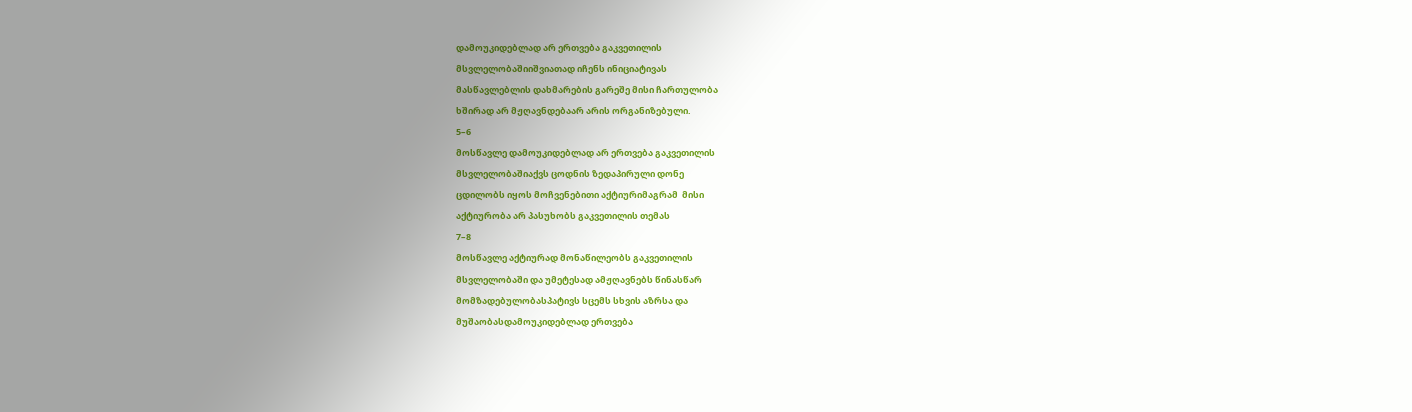დამოუკიდებლად არ ერთვება გაკვეთილის
მსვლელობაშიიშვიათად იჩენს ინიციატივას
მასწავლებლის დახმარების გარეშე მისი ჩართულობა
ხშირად არ მჟღავნდებაარ არის ორგანიზებული.
5–6
მოსწავლე დამოუკიდებლად არ ერთვება გაკვეთილის
მსვლელობაშიაქვს ცოდნის ზედაპირული დონე
ცდილობს იყოს მოჩვენებითი აქტიურიმაგრამ  მისი
აქტიურობა არ პასუხობს გაკვეთილის თემას
7–8
მოსწავლე აქტიურად მონაწილეობს გაკვეთილის
მსვლელობაში და უმეტესად ამჟღავნებს წინასწარ
მომზადებულობასპატივს სცემს სხვის აზრსა და
მუშაობასდამოუკიდებლად ერთვება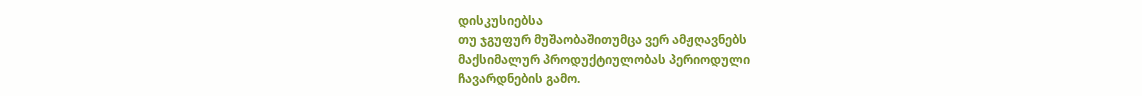დისკუსიებსა
თუ ჯგუფურ მუშაობაშითუმცა ვერ ამჟღავნებს
მაქსიმალურ პროდუქტიულობას პერიოდული
ჩავარდნების გამო.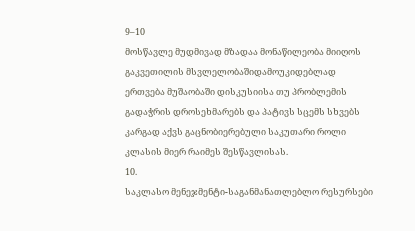9–10
მოსწავლე მუდმივად მზადაა მონაწილეობა მიიღოს
გაკვეთილის მსვლელობაშიდამოუკიდებლად
ერთვება მუშაობაში დისკუსიისა თუ პრობლემის
გადაჭრის დროსეხმარებს და პატივს სცემს სხვებს
კარგად აქვს გაცნობიერებული საკუთარი როლი
კლასის მიერ რაიმეს შესწავლისას.
10.
საკლასო მენეჯმენტი-საგანმანათლებლო რესურსები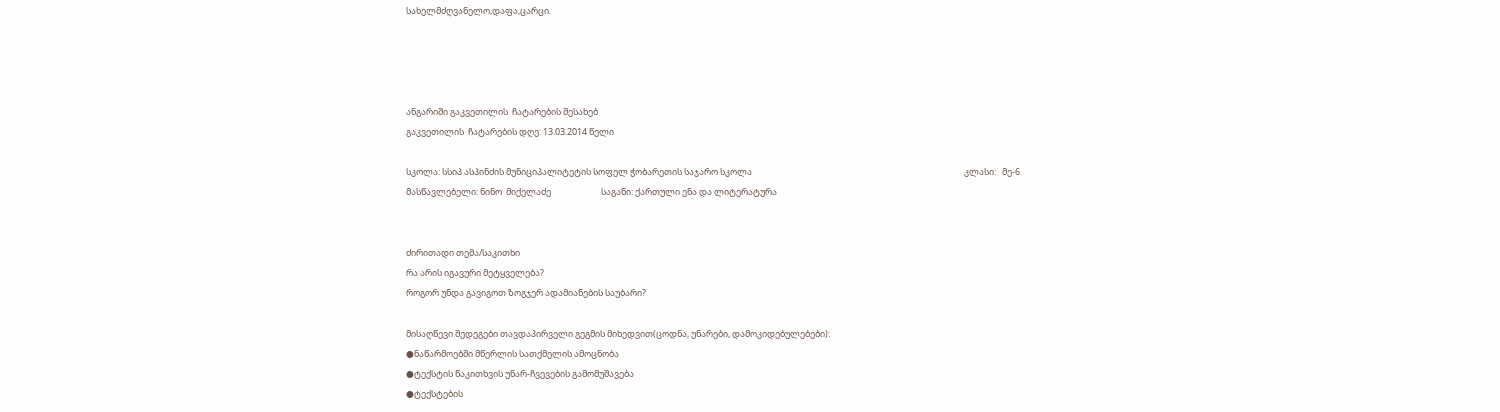სახელმძღვანელო,დაფა,ცარცი.




ანგარიში გაკვეთილის  ჩატარების შესახებ
გაკვეთილის  ჩატარების დღე: 13.03.2014 წელი

სკოლა: სსიპ ასპინძის მუნიციპალიტეტის სოფელ ჭობარეთის საჯარო სკოლა                                                                                                          კლასი:   მე-6
მასწავლებელი: ნინო  მიქელაძე                         საგანი: ქართული ენა და ლიტერატურა


ძირითადი თემა/საკითხი
რა არის იგავური მეტყველება?
როგორ უნდა გავიგოთ ზოგჯერ ადამიანების საუბარი?

მისაღწევი შედეგები თავდაპირველი გეგმის მიხედვით(ცოდნა, უნარები, დამოკიდებულებები):
●ნაწარმოებში მწერლის სათქმელის ამოცნობა
●ტექსტის წაკითხვის უნარ-ჩვევების გამომუშავება
●ტექსტების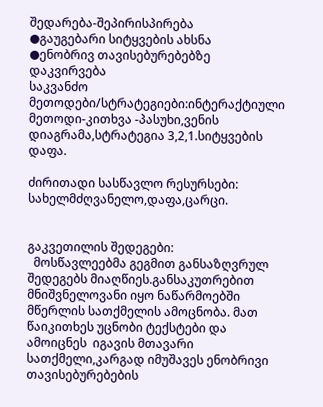შედარება-შეპირისპირება
●გაუგებარი სიტყვების ახსნა
●ენობრივ თავისებურებებზე დაკვირვება
საკვანძო მეთოდები/სტრატეგიები:ინტერაქტიული მეთოდი-კითხვა -პასუხი,ვენის დიაგრამა,სტრატეგია 3,2,1.სიტყვების დაფა.

ძირითადი სასწავლო რესურსები: სახელმძღვანელო,დაფა,ცარცი.


გაკვეთილის შედეგები:
  მოსწავლეებმა გეგმით განსაზღვრულ შედეგებს მიაღწიეს.განსაკუთრებით მნიშვნელოვანი იყო ნაწარმოებში მწერლის სათქმელის ამოცნობა. მათ წაიკითხეს უცნობი ტექსტები და  ამოიცნეს  იგავის მთავარი სათქმელი,კარგად იმუშავეს ენობრივი თავისებურებების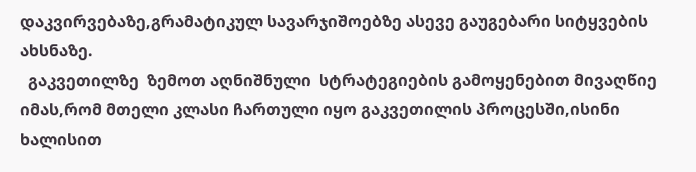დაკვირვებაზე,გრამატიკულ სავარჯიშოებზე ასევე გაუგებარი სიტყვების ახსნაზე.
  გაკვეთილზე  ზემოთ აღნიშნული  სტრატეგიების გამოყენებით მივაღწიე იმას,რომ მთელი კლასი ჩართული იყო გაკვეთილის პროცესში,ისინი ხალისით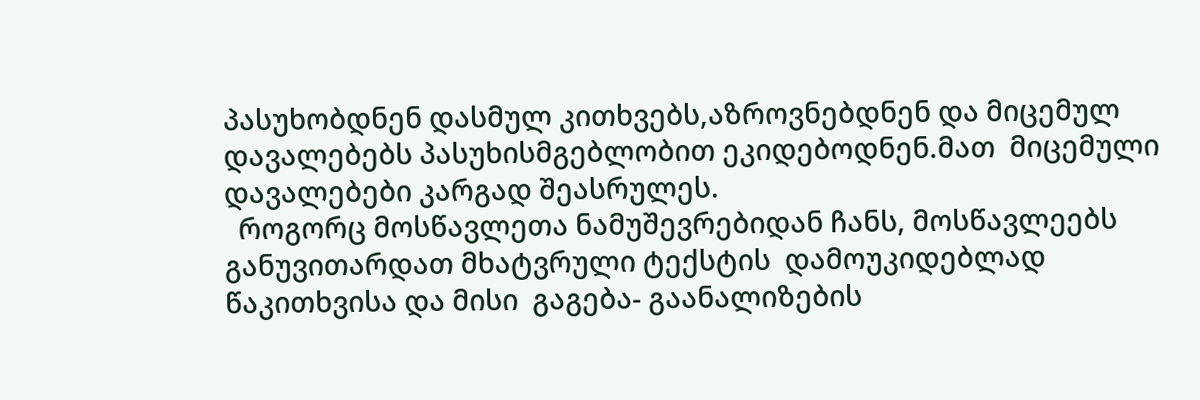პასუხობდნენ დასმულ კითხვებს,აზროვნებდნენ და მიცემულ დავალებებს პასუხისმგებლობით ეკიდებოდნენ.მათ  მიცემული დავალებები კარგად შეასრულეს.
  როგორც მოსწავლეთა ნამუშევრებიდან ჩანს, მოსწავლეებს განუვითარდათ მხატვრული ტექსტის  დამოუკიდებლად წაკითხვისა და მისი  გაგება- გაანალიზების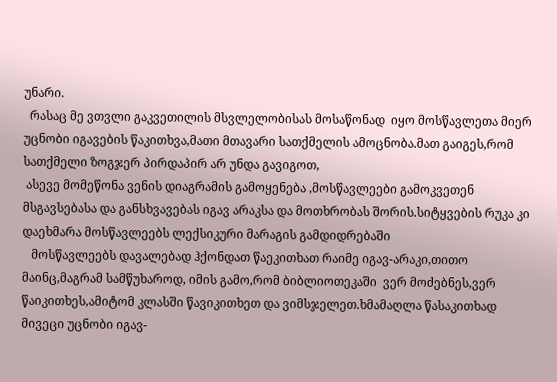უნარი.
  რასაც მე ვთვლი გაკვეთილის მსვლელობისას მოსაწონად  იყო მოსწავლეთა მიერ უცნობი იგავების წაკითხვა,მათი მთავარი სათქმელის ამოცნობა.მათ გაიგეს,რომ სათქმელი ზოგჯერ პირდაპირ არ უნდა გავიგოთ,
 ასევე მომეწონა ვენის დიაგრამის გამოყენება ,მოსწავლეები გამოკვეთენ მსგავსებასა და განსხვავებას იგავ არაკსა და მოთხრობას შორის.სიტყვების რუკა კი დაეხმარა მოსწავლეებს ლექსიკური მარაგის გამდიდრებაში
   მოსწავლეებს დავალებად ჰქონდათ წაეკითხათ რაიმე იგავ-არაკი,თითო მაინც,მაგრამ სამწუხაროდ, იმის გამო,რომ ბიბლიოთეკაში  ვერ მოძებნეს,ვერ წაიკითხეს,ამიტომ კლასში წავიკითხეთ და ვიმსჯელეთ.ხმამაღლა წასაკითხად  მივეცი უცნობი იგავ-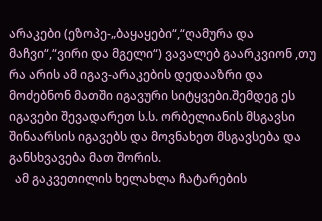არაკები (ეზოპე-„ბაყაყები“,“ღამურა და მაჩვი“,“ვირი და მგელი“) ვავალებ გაარკვიონ ,თუ რა არის ამ იგავ-არაკების დედააზრი და მოძებნონ მათში იგავური სიტყვები.შემდეგ ეს იგავები შევადარეთ ს.ს. ორბელიანის მსგავსი შინაარსის იგავებს და მოვნახეთ მსგავსება და განსხვავება მათ შორის.
  ამ გაკვეთილის ხელახლა ჩატარების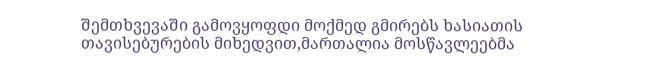შემთხვევაში გამოვყოფდი მოქმედ გმირებს ხასიათის თავისებურების მიხედვით,მართალია მოსწავლეებმა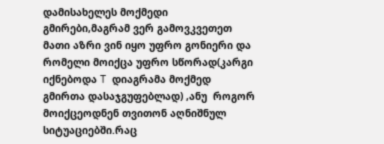დამისახელეს მოქმედი გმირები,მაგრამ ვერ გამოვკვეთეთ მათი აზრი ვინ იყო უფრო გონიერი და რომელი მოიქცა უფრო სწორად(კარგი იქნებოდა T  დიაგრამა მოქმედ გმირთა დასაჯგუფებლად) ,ანუ  როგორ მოიქცეოდნენ თვითონ აღნიშნულ სიტუაციებში.რაც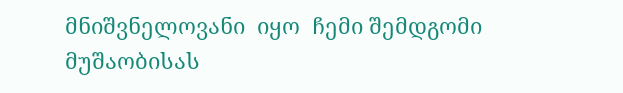მნიშვნელოვანი  იყო  ჩემი შემდგომი მუშაობისას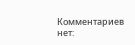Комментариев нет: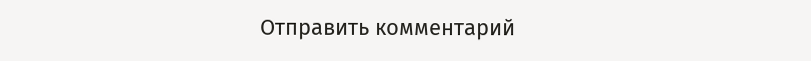Отправить комментарий